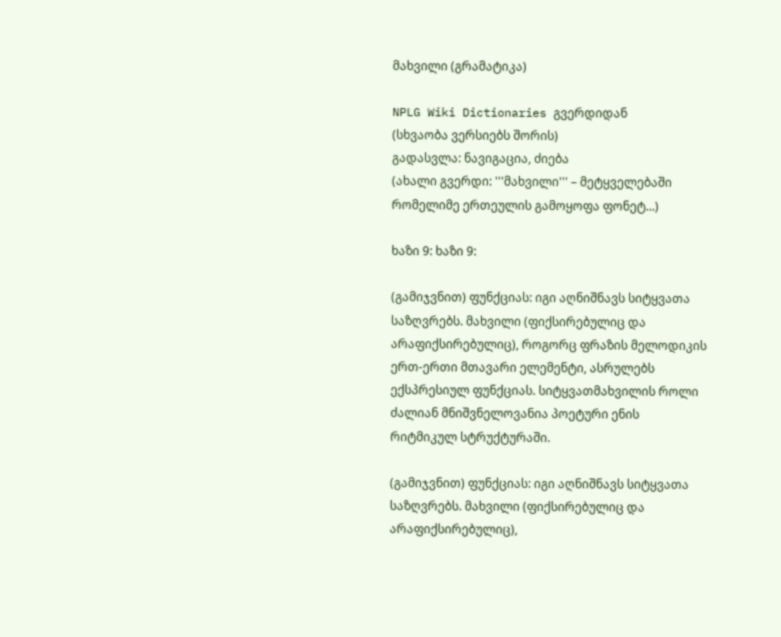მახვილი (გრამატიკა)

NPLG Wiki Dictionaries გვერდიდან
(სხვაობა ვერსიებს შორის)
გადასვლა: ნავიგაცია, ძიება
(ახალი გვერდი: '''მახვილი''' – მეტყველებაში რომელიმე ერთეულის გამოყოფა ფონეტ...)

ხაზი 9: ხაზი 9:

(გამიჯვნით) ფუნქციას: იგი აღნიშნავს სიტყვათა საზღვრებს. მახვილი (ფიქსირებულიც და არაფიქსირებულიც), როგორც ფრაზის მელოდიკის ერთ-ერთი მთავარი ელემენტი, ასრულებს ექსპრესიულ ფუნქციას. სიტყვათმახვილის როლი ძალიან მნიშვნელოვანია პოეტური ენის რიტმიკულ სტრუქტურაში.

(გამიჯვნით) ფუნქციას: იგი აღნიშნავს სიტყვათა საზღვრებს. მახვილი (ფიქსირებულიც და არაფიქსირებულიც),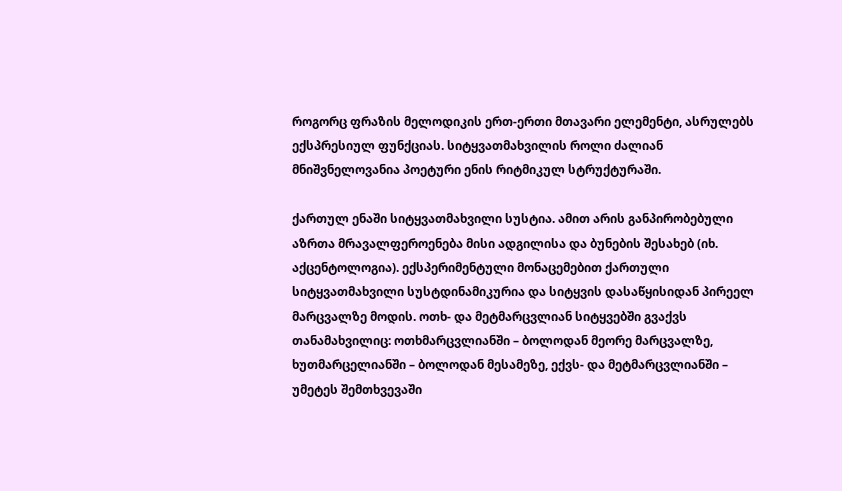როგორც ფრაზის მელოდიკის ერთ-ერთი მთავარი ელემენტი, ასრულებს ექსპრესიულ ფუნქციას. სიტყვათმახვილის როლი ძალიან მნიშვნელოვანია პოეტური ენის რიტმიკულ სტრუქტურაში.

ქართულ ენაში სიტყვათმახვილი სუსტია. ამით არის განპირობებული აზრთა მრავალფეროენება მისი ადგილისა და ბუნების შესახებ (იხ. აქცენტოლოგია). ექსპერიმენტული მონაცემებით ქართული სიტყვათმახვილი სუსტდინამიკურია და სიტყვის დასაწყისიდან პირეელ მარცვალზე მოდის. ოთხ- და მეტმარცვლიან სიტყვებში გვაქვს თანამახვილიც: ოთხმარცვლიანში – ბოლოდან მეორე მარცვალზე, ხუთმარცელიანში – ბოლოდან მესამეზე, ექვს- და მეტმარცვლიანში – უმეტეს შემთხვევაში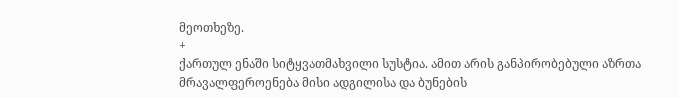მეოთხეზე.
+
ქართულ ენაში სიტყვათმახვილი სუსტია. ამით არის განპირობებული აზრთა მრავალფეროენება მისი ადგილისა და ბუნების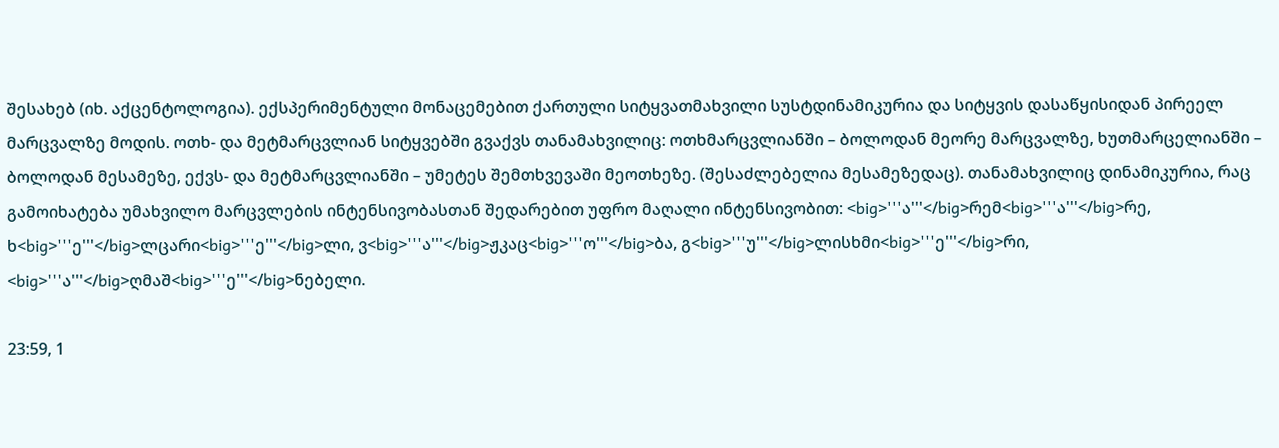შესახებ (იხ. აქცენტოლოგია). ექსპერიმენტული მონაცემებით ქართული სიტყვათმახვილი სუსტდინამიკურია და სიტყვის დასაწყისიდან პირეელ მარცვალზე მოდის. ოთხ- და მეტმარცვლიან სიტყვებში გვაქვს თანამახვილიც: ოთხმარცვლიანში – ბოლოდან მეორე მარცვალზე, ხუთმარცელიანში – ბოლოდან მესამეზე, ექვს- და მეტმარცვლიანში – უმეტეს შემთხვევაში მეოთხეზე. (შესაძლებელია მესამეზედაც). თანამახვილიც დინამიკურია, რაც გამოიხატება უმახვილო მარცვლების ინტენსივობასთან შედარებით უფრო მაღალი ინტენსივობით: <big>'''ა'''</big>რემ<big>'''ა'''</big>რე, ხ<big>'''ე'''</big>ლცარი<big>'''ე'''</big>ლი, ვ<big>'''ა'''</big>ჟკაც<big>'''ო'''</big>ბა, გ<big>'''უ'''</big>ლისხმი<big>'''ე'''</big>რი, <big>'''ა'''</big>ღმაშ<big>'''ე'''</big>ნებელი.

23:59, 1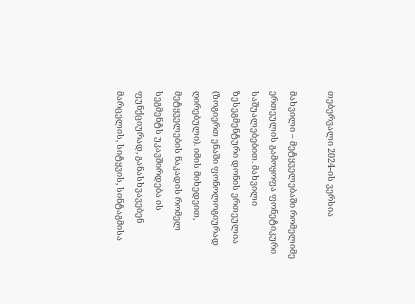თებერვალი 2024-ის ვერსია

მახვილი – მეტყველებაში რომელიმე ერთეულის გამოყოფა ფონეტიკური საშუალებებით. მახვილი ზესეგმენტური დონის ერთეულია (ზოგიერთ ენაში ფონოლოგიურად ღირებული). იმის მიხედეით, მეტყველების ნაკადის რომელ სეგმენტს უკავშირდება ის ფუნქციურად, განასხვავებენ მარცელის, სიტყვის, სინტაგმისა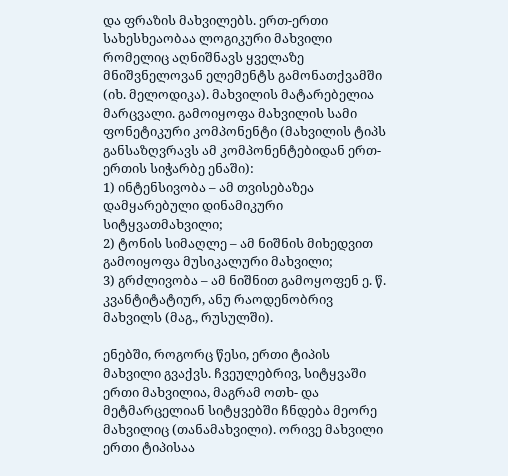და ფრაზის მახვილებს. ერთ-ერთი სახესხეაობაა ლოგიკური მახვილი რომელიც აღნიშნავს ყველაზე მნიშვნელოვან ელემენტს გამონათქვამში (იხ. მელოდიკა). მახვილის მატარებელია მარცვალი. გამოიყოფა მახვილის სამი ფონეტიკური კომპონენტი (მახვილის ტიპს განსაზღვრავს ამ კომპონენტებიდან ერთ-ერთის სიჭარბე ენაში):
1) ინტენსივობა – ამ თვისებაზეა დამყარებული დინამიკური სიტყვათმახვილი;
2) ტონის სიმაღლე – ამ ნიშნის მიხედვით გამოიყოფა მუსიკალური მახვილი;
3) გრძლივობა – ამ ნიშნით გამოყოფენ ე. წ. კვანტიტატიურ, ანუ რაოდენობრივ მახვილს (მაგ., რუსულში).

ენებში, როგორც წესი, ერთი ტიპის მახვილი გვაქვს. ჩვეულებრივ, სიტყვაში ერთი მახვილია, მაგრამ ოთხ- და მეტმარცელიან სიტყვებში ჩნდება მეორე მახვილიც (თანამახვილი). ორივე მახვილი ერთი ტიპისაა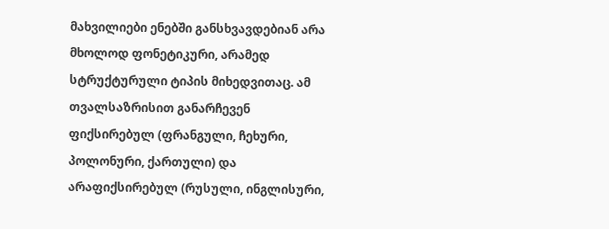მახვილიები ენებში განსხვავდებიან არა მხოლოდ ფონეტიკური, არამედ სტრუქტურული ტიპის მიხედვითაც. ამ თვალსაზრისით განარჩევენ ფიქსირებულ (ფრანგული, ჩეხური, პოლონური, ქართული) და არაფიქსირებულ (რუსული, ინგლისური,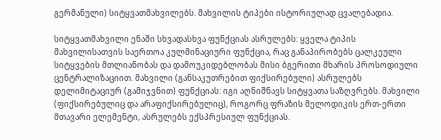გერმანული) სიტყვათმახვილებს. მახვილის ტიპები ისტორიულად ცვალებადია.

სიტყვათმახვილი ენაში სხვადასხვა ფუნქციას ასრულებს: ყველა ტიპის მახვილისათვის საერთოა კულმინაციური ფუნქცია, რაც განაპირობებს ცალკეული სიტყვების მთლიანობას და დამოუკიდებლობას მისი ბგერითი მხარის პროსოდიული ცენტრალიზაციით. მახვილი (განსაკუთრებით ფიქსირებული) ასრულებს დელიმიტაციურ (გამიჯვნით) ფუნქციას: იგი აღნიშნავს სიტყვათა საზღვრებს. მახვილი (ფიქსირებულიც და არაფიქსირებულიც), როგორც ფრაზის მელოდიკის ერთ-ერთი მთავარი ელემენტი, ასრულებს ექსპრესიულ ფუნქციას.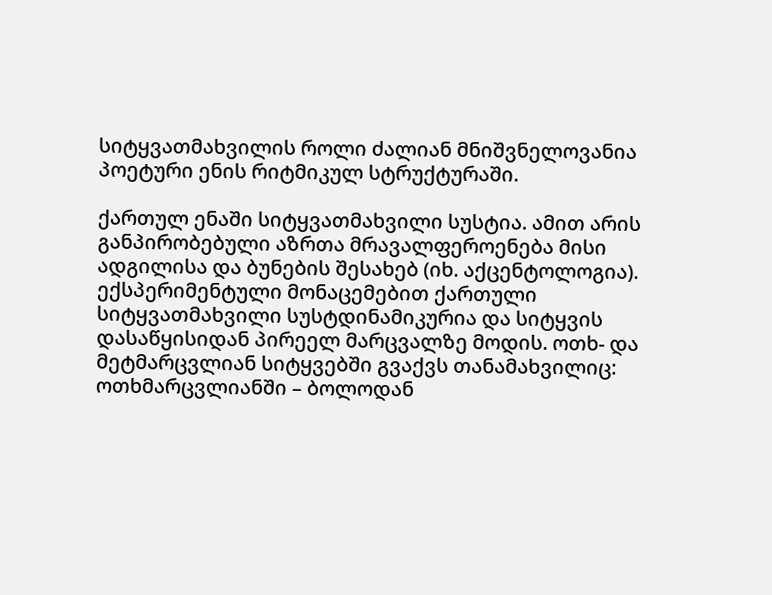სიტყვათმახვილის როლი ძალიან მნიშვნელოვანია პოეტური ენის რიტმიკულ სტრუქტურაში.

ქართულ ენაში სიტყვათმახვილი სუსტია. ამით არის განპირობებული აზრთა მრავალფეროენება მისი ადგილისა და ბუნების შესახებ (იხ. აქცენტოლოგია). ექსპერიმენტული მონაცემებით ქართული სიტყვათმახვილი სუსტდინამიკურია და სიტყვის დასაწყისიდან პირეელ მარცვალზე მოდის. ოთხ- და მეტმარცვლიან სიტყვებში გვაქვს თანამახვილიც: ოთხმარცვლიანში – ბოლოდან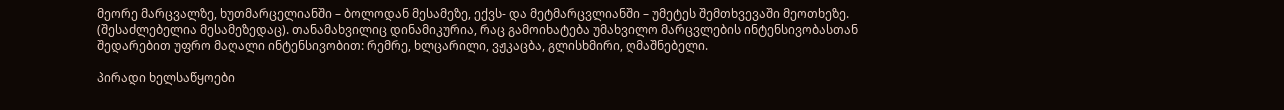მეორე მარცვალზე, ხუთმარცელიანში – ბოლოდან მესამეზე, ექვს- და მეტმარცვლიანში – უმეტეს შემთხვევაში მეოთხეზე. (შესაძლებელია მესამეზედაც). თანამახვილიც დინამიკურია, რაც გამოიხატება უმახვილო მარცვლების ინტენსივობასთან შედარებით უფრო მაღალი ინტენსივობით: რემრე, ხლცარილი, ვჟკაცბა, გლისხმირი, ღმაშნებელი.

პირადი ხელსაწყოები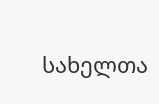სახელთა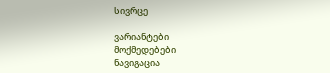სივრცე

ვარიანტები
მოქმედებები
ნავიგაცია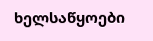ხელსაწყოები